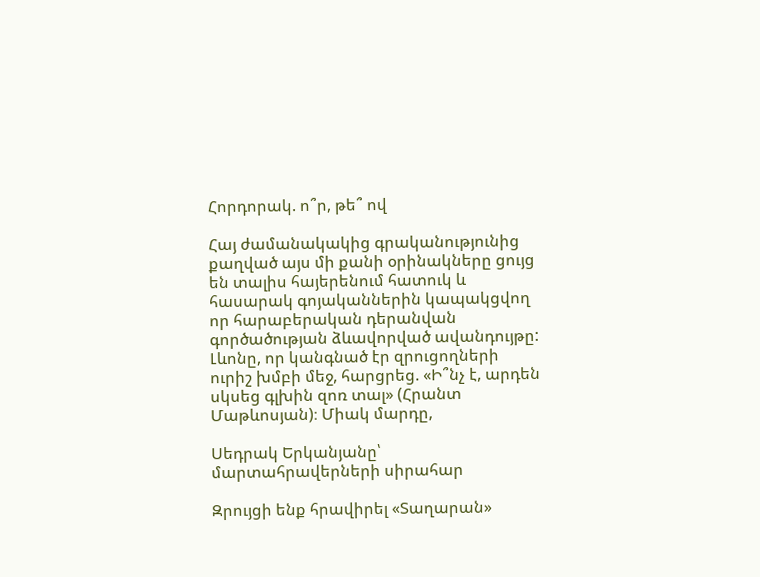Հորդորակ. ո՞ր, թե՞ ով

Հայ ժամանակակից գրականությունից քաղված այս մի քանի օրինակները ցույց են տալիս հայերենում հատուկ և հասարակ գոյականներին կապակցվող որ հարաբերական դերանվան գործածության ձևավորված ավանդույթը: Լևոնը, որ կանգնած էր զրուցողների ուրիշ խմբի մեջ, հարցրեց. «Ի՞նչ է, արդեն սկսեց գլխին զոռ տալ» (Հրանտ Մաթևոսյան)։ Միակ մարդը,

Սեդրակ Երկանյանը՝ մարտահրավերների սիրահար

Զրույցի ենք հրավիրել «Տաղարան»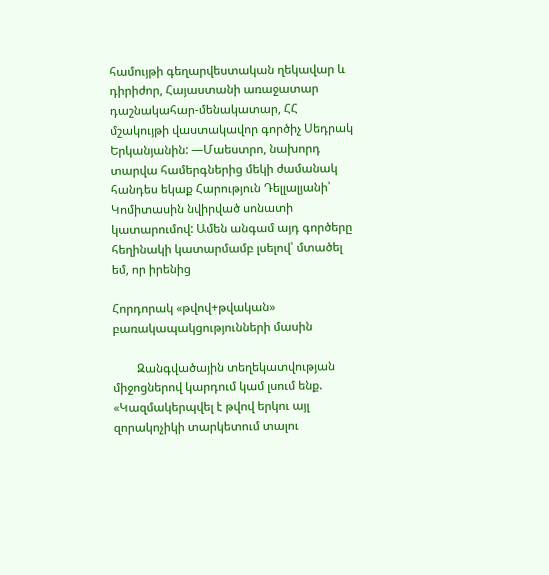համույթի գեղարվեստական ղեկավար և դիրիժոր, Հայաստանի առաջատար դաշնակահար-մենակատար, ՀՀ մշակույթի վաստակավոր գործիչ Սեդրակ Երկանյանին: —Մաեստրո, նախորդ տարվա համերգներից մեկի ժամանակ հանդես եկաք Հարություն Դելլալյանի՝ Կոմիտասին նվիրված սոնատի կատարումով: Ամեն անգամ այդ գործերը հեղինակի կատարմամբ լսելով՝ մտածել եմ, որ իրենից

Հորդորակ «թվով+թվական» բառակապակցությունների մասին

        Զանգվածային տեղեկատվության միջոցներով կարդում կամ լսում ենք. «Կազմակերպվել է թվով երկու այլ զորակոչիկի տարկետում տալու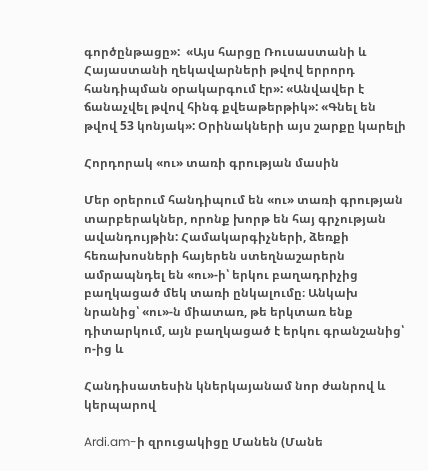գործընթացը»:  «Այս հարցը Ռուսաստանի և Հայաստանի ղեկավարների թվով երրորդ հանդիպման օրակարգում էր»: «Անվավեր է ճանաչվել թվով հինգ քվեաթերթիկ»: «Գնել են թվով 53 կոնյակ»: Օրինակների այս շարքը կարելի

Հորդորակ «ու» տառի գրության մասին

Մեր օրերում հանդիպում են «ու» տառի գրության տարբերակներ, որոնք խորթ են հայ գրչության ավանդույթին: Համակարգիչների, ձեռքի հեռախոսների հայերեն ստեղնաշարերն ամրապնդել են «ու»-ի՝ երկու բաղադրիչից բաղկացած մեկ տառի ընկալումը։ Անկախ նրանից՝ «ու»-ն միատառ, թե երկտառ ենք դիտարկում, այն բաղկացած է երկու գրանշանից՝ ո-ից և

Հանդիսատեսին կներկայանամ նոր ժանրով և կերպարով

Ardi.am-ի զրուցակիցը Մանեն (Մանե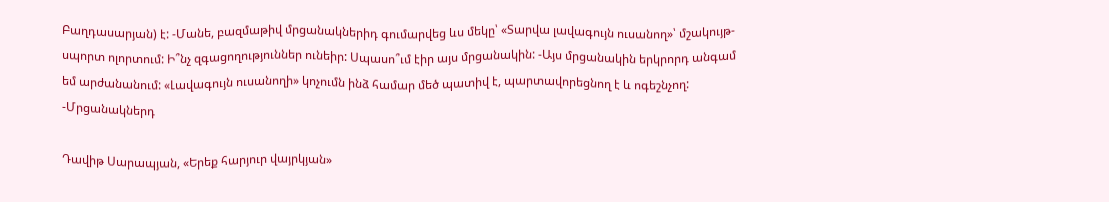Բաղդասարյան) է: -Մանե, բազմաթիվ մրցանակներիդ գումարվեց ևս մեկը՝ «Տարվա լավագույն ուսանող»՝ մշակույթ-սպորտ ոլորտում: Ի՞նչ զգացողություններ ունեիր: Սպասո՞ւմ էիր այս մրցանակին: -Այս մրցանակին երկրորդ անգամ եմ արժանանում: «Լավագույն ուսանողի» կոչումն ինձ համար մեծ պատիվ է, պարտավորեցնող է և ոգեշնչող: -Մրցանակներդ

Դավիթ Սարապյան, «Երեք հարյուր վայրկյան»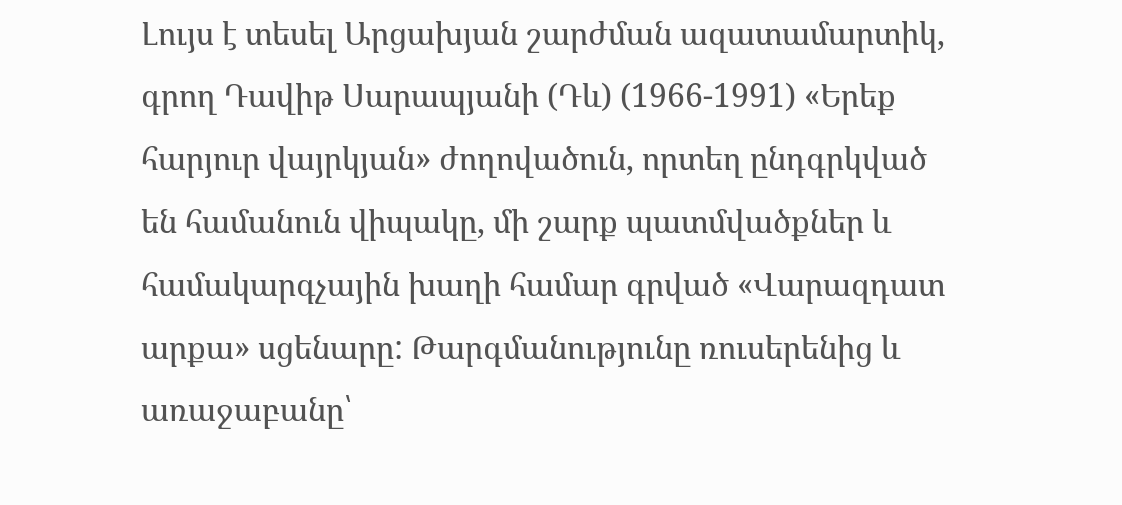Լույս է տեսել Արցախյան շարժման ազատամարտիկ, գրող Դավիթ Սարապյանի (Դև) (1966-1991) «Երեք հարյուր վայրկյան» ժողովածուն, որտեղ ընդգրկված են համանուն վիպակը, մի շարք պատմվածքներ և համակարգչային խաղի համար գրված «Վարազդատ արքա» սցենարը: Թարգմանությունը ռուսերենից և առաջաբանը՝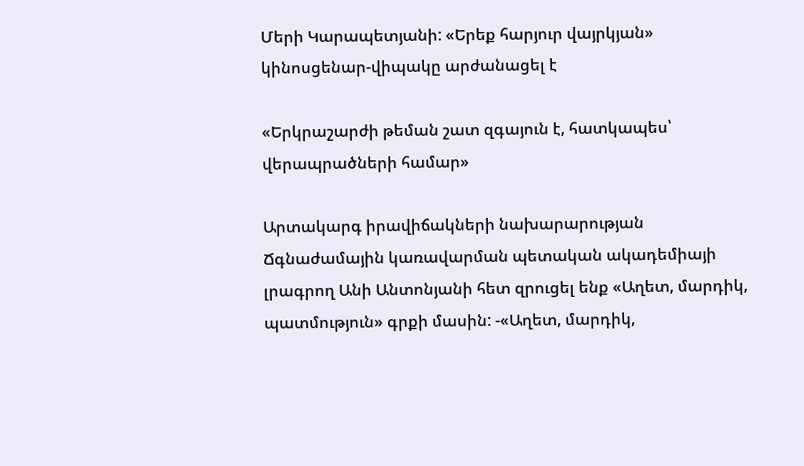Մերի Կարապետյանի: «Երեք հարյուր վայրկյան» կինոսցենար-վիպակը արժանացել է

«Երկրաշարժի թեման շատ զգայուն է, հատկապես՝ վերապրածների համար»

Արտակարգ իրավիճակների նախարարության Ճգնաժամային կառավարման պետական ակադեմիայի լրագրող Անի Անտոնյանի հետ զրուցել ենք «Աղետ, մարդիկ, պատմություն» գրքի մասին: -«Աղետ, մարդիկ,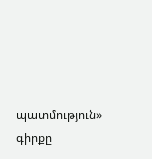պատմություն» գիրքը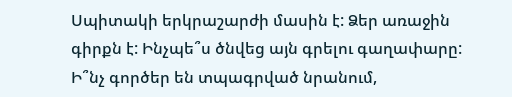Սպիտակի երկրաշարժի մասին է: Ձեր առաջին գիրքն է: Ինչպե՞ս ծնվեց այն գրելու գաղափարը: Ի՞նչ գործեր են տպագրված նրանում,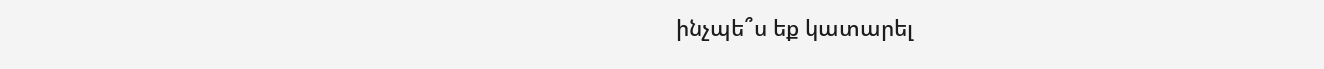ինչպե՞ս եք կատարել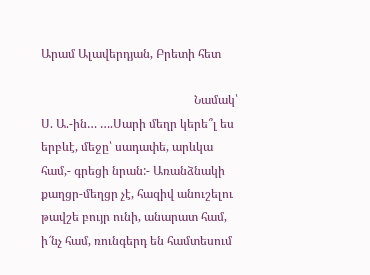Արամ Ալավերդյան, Բրետի հետ

                                                   Նամակ՝ Ս. Ա.-ին… ….Սարի մեղր կերե՞լ ես երբևէ, մեջը՝ սադափե, արևկա համ,- գրեցի նրան:- Առանձնակի քաղցր-մեղցր չէ, հազիվ անուշելու թավշե բույր ունի, անարատ համ, ի՜նչ համ, ռունգերդ են համտեսում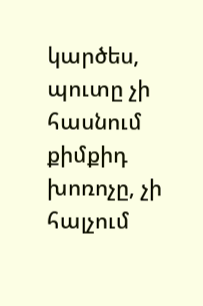կարծես, պուտը չի հասնում քիմքիդ խոռոչը, չի հալչում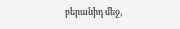բերանիդ մեջ,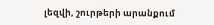լեզվի, շուրթերի արանքում